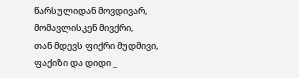წარსულიდან მოვდივარ,
მომავლისკენ მივქრი,
თან მდევს ფიქრი მუდმივი,
ფაქიზი და დიდი _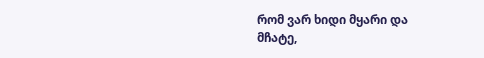რომ ვარ ხიდი მყარი და
მჩატე,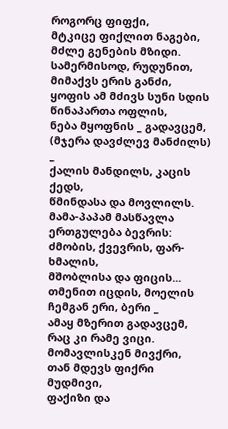როგორც ფიფქი,
მტკიცე ფიქლით ნაგები,
მძლე გენების მზიდი.
სამერმისოდ, რუდუნით,
მიმაქვს ერის განძი,
ყოფის ამ მძივს სუნი სდის
წინაპართა ოფლის,
ნება მყოფნის _ გადავცემ,
(მჯერა დავძლევ მანძილს) _
ქალის მანდილს, კაცის ქედს,
წმინდასა და მოვლილს.
მამა-პაპამ მასწავლა
ერთგულება ბევრის:
ძმობის, ქვევრის, ფარ-ხმალის,
მშობლისა და ფიცის...
თმენით იცდის, მოელის
ჩემგან ერი, ბერი _
ამაყ მზერით გადავცემ,
რაც კი რამე ვიცი.
მომავლისკენ მივქრი,
თან მდევს ფიქრი მუდმივი,
ფაქიზი და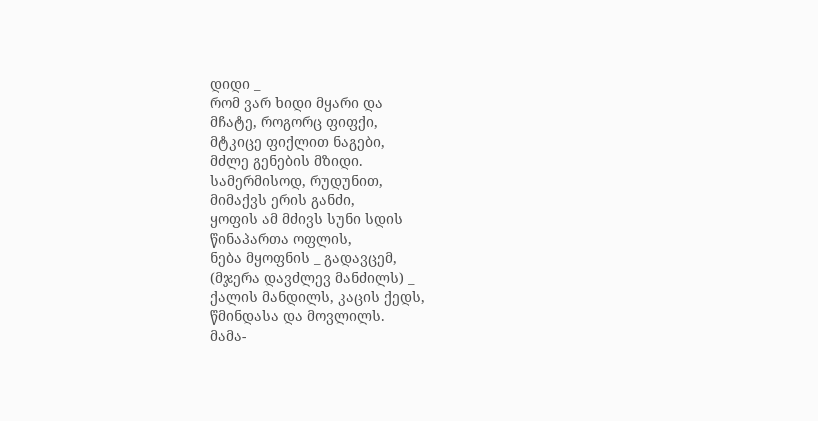დიდი _
რომ ვარ ხიდი მყარი და
მჩატე, როგორც ფიფქი,
მტკიცე ფიქლით ნაგები,
მძლე გენების მზიდი.
სამერმისოდ, რუდუნით,
მიმაქვს ერის განძი,
ყოფის ამ მძივს სუნი სდის
წინაპართა ოფლის,
ნება მყოფნის _ გადავცემ,
(მჯერა დავძლევ მანძილს) _
ქალის მანდილს, კაცის ქედს,
წმინდასა და მოვლილს.
მამა-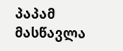პაპამ მასწავლა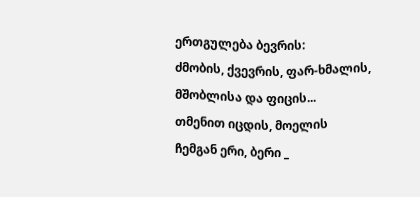ერთგულება ბევრის:
ძმობის, ქვევრის, ფარ-ხმალის,
მშობლისა და ფიცის...
თმენით იცდის, მოელის
ჩემგან ერი, ბერი _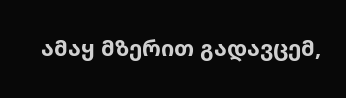ამაყ მზერით გადავცემ,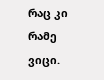რაც კი რამე ვიცი.